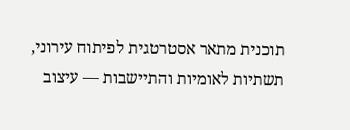תוכנית מתאר אסטרטגית לפיתוח עירוני, תשתיות לאומיות והתיישבות — עיצוב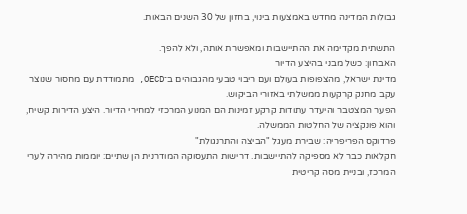גבולות המדינה מחדש באמצעות בינוי, בחזון של 30 השנים הבאות.

התשתית מקדימה את ההתיישבות ומאפשרת אותה, ולא להפך.
האבחון: כשל מבני בהיצע הדיור
מדינת ישראל, מהצפופות בעולם ועם ריבוי טבעי מהגבוהים ב־OECD, מתמודדת עם מחסור שנוצר עקב מחנק קרקעות ממשלתי באזורי הביקוש.
הפער המצטבר והיעדר עתודות קרקע זמינות הם המנוע המרכזי למחירי הדיור. היצע הדירות קשיח, והוא פונקציה של החלטות הממשלה.
פרדוקס הפריפריה: שבירת מעגל "הביצה והתרנגולת"
חקלאות כבר לא מספיקה להתיישבות. דרישות התעסוקה המודרנית הן שתיים: יוממות מהירה לערי המרכז, ובניית מסה קריטית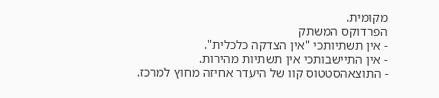מקומית.
הפרדוקס המשתק
- אין תשתיותכי "אין הצדקה כלכלית".
- אין התיישבותכי אין תשתיות מהירות.
- התוצאהסטטוס קוו של היעדר אחיזה מחוץ למרכז.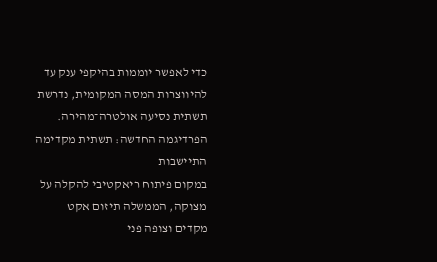כדי לאפשר יוממות בהיקפי ענק עד להיווצרות המסה המקומית, נדרשת תשתית נסיעה אולטרה־מהירה.
הפרדיגמה החדשה: תשתית מקדימה התיישבות
במקום פיתוח ריאקטיבי להקלה על מצוקה, הממשלה תיזום אקט מקדים וצופה פני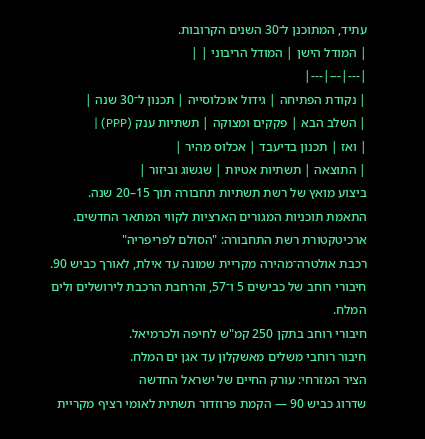עתיד, המתוכנן ל־30 השנים הקרובות.
| המודל הישן | המודל הריבוני | |
|---|---|---|
| נקודת הפתיחה | גידול אוכלוסייה | תכנון ל־30 שנה |
| השלב הבא | פקקים ומצוקה | תשתיות ענק (PPP) |
| ואז | תכנון בדיעבד | אכלוס מהיר |
| התוצאה | תשתיות אטיות | שגשוג וביזור |
ביצוע מואץ של רשת תשתיות תחבורה תוך 15–20 שנה.
התאמת תוכניות המגורים הארציות לקווי המתאר החדשים.
ארכיטקטורת רשת התחבורה: "הסולם לפריפריה"
רכבת אולטרה־מהירה מקריית שמונה עד אילת, לאורך כביש 90.
חיבורי רוחב של כבישים 5 ו־57, והרחבת הרכבת לירושלים ולים המלח.
חיבורי רוחב בתקן 250 קמ"ש לחיפה ולכרמיאל.
חיבור רוחבי משלים מאשקלון עד אגן ים המלח.
הציר המזרחי: עורק החיים של ישראל החדשה
שדרוג כביש 90 — הקמת פרוזדור תשתית לאומי רציף מקריית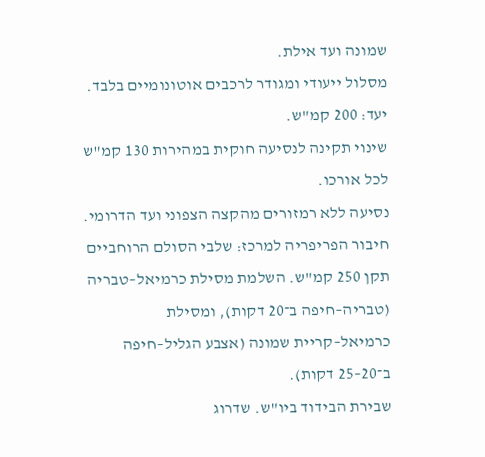שמונה ועד אילת.
מסלול ייעודי ומגודר לרכבים אוטונומיים בלבד. יעד: 200 קמ"ש.
שינוי תקינה לנסיעה חוקית במהירות 130 קמ"ש לכל אורכו.
נסיעה ללא רמזורים מהקצה הצפוני ועד הדרומי.
חיבור הפריפריה למרכז: שלבי הסולם הרוחביים
תקן 250 קמ"ש. השלמת מסילת כרמיאל–טבריה (טבריה–חיפה ב־20 דקות), ומסילת כרמיאל–קריית שמונה (אצבע הגליל–חיפה ב־20–25 דקות).
שבירת הבידוד ביו"ש. שדרוג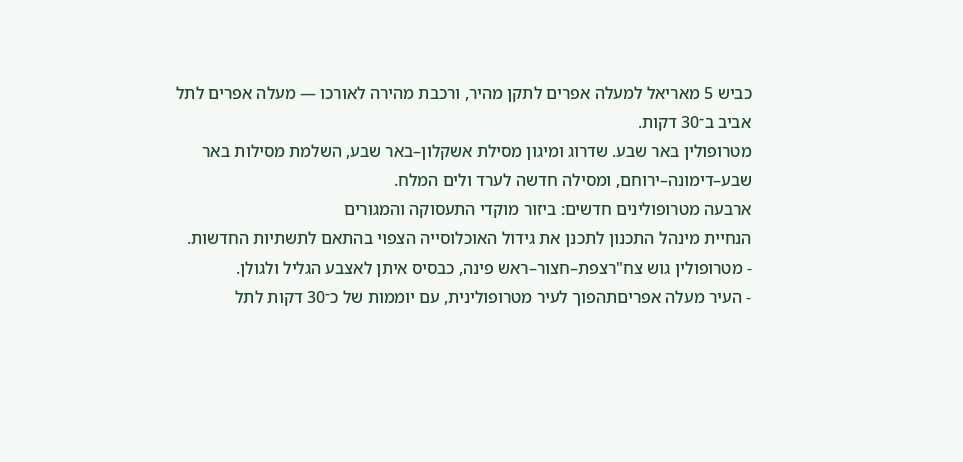כביש 5 מאריאל למעלה אפרים לתקן מהיר, ורכבת מהירה לאורכו — מעלה אפרים לתל אביב ב־30 דקות.
מטרופולין באר שבע. שדרוג ומיגון מסילת אשקלון–באר שבע, השלמת מסילות באר שבע–דימונה–ירוחם, ומסילה חדשה לערד ולים המלח.
ארבעה מטרופולינים חדשים: ביזור מוקדי התעסוקה והמגורים
הנחיית מינהל התכנון לתכנן את גידול האוכלוסייה הצפוי בהתאם לתשתיות החדשות.
- מטרופולין גוש צח"רצפת–חצור–ראש פינה, כבסיס איתן לאצבע הגליל ולגולן.
- העיר מעלה אפריםתהפוך לעיר מטרופולינית, עם יוממות של כ־30 דקות לתל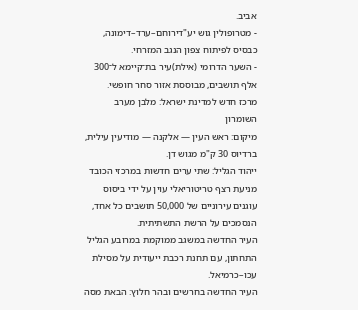אביב.
- מטרופולין גוש יע"דירוחם–ערד–דימונה, כבסיס לפיתוח צפון הנגב המזרחי.
- השער הדרומי (אילת)עיר בת־קיימא ל־300 אלף תושבים, מבוססת אזור סחר חופשי.
מרכז חדש למדינת ישראל: מלבן מערב השומרון
מיקום: ראש העין — אלקנה — מודיעין עילית, ברדיוס 30 ק"מ מגוש דן.
ייהוד הגליל: שתי ערים חדשות במרכזי הכובד
מניעת רצף טריטוריאלי עוין על ידי ביסוס עוגנים עירוניים של 50,000 תושבים כל אחד, הנסמכים על הרשת התשתיתית.
העיר החדשה במשגב ממוקמת במרובע הגליל התחתון, עם תחנת רכבת ייעודית על מסילת עכו–כרמיאל.
העיר החדשה בחרשים ובהר חלוץ: הבאת מסה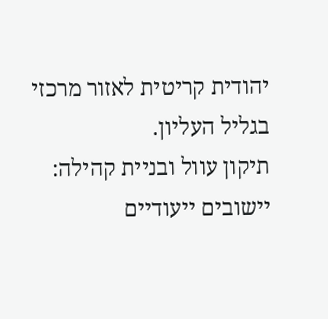יהודית קריטית לאזור מרכזי בגליל העליון.
תיקון עוול ובניית קהילה: יישובים ייעודיים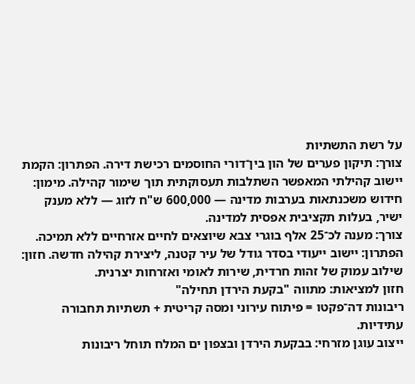על רשת התשתיות
צורך: תיקון פערים של הון בין־דורי החוסמים רכישת דירה. הפתרון: הקמת יישוב קהילתי המאפשר השתלבות תעסוקתית תוך שימור קהילה. מימון: חידוש משכנתאות בערבות מדינה — 600,000 ש"ח לזוג — ללא מענק ישיר, בעלות תקציבית אפסית למדינה.
צורך: מענה לכ־25 אלף בוגרי צבא שיוצאים לחיים אזרחיים ללא תמיכה. הפתרון: יישוב ייעודי בסדר גודל של עיר קטנה, ליצירת קהילה חדשה. חזון: שילוב עמוק של זהות חרדית, שירות לאומי ואזרחות יצרנית.
חזון למציאות: מתווה "בקעת הירדן תחילה"
ריבונות דה־פקטו = פיתוח עירוני ומסה קריטית + תשתיות תחבורה עתידיות.
ייצוב עוגן מזרחי: בבקעת הירדן ובצפון ים המלח תוחל ריבונות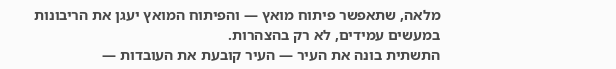מלאה, שתאפשר פיתוח מואץ — והפיתוח המואץ יעגן את הריבונות במעשים עמידים, לא רק בהצהרות.
התשתית בונה את העיר — העיר קובעת את העובדות —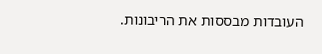העובדות מבססות את הריבונות.